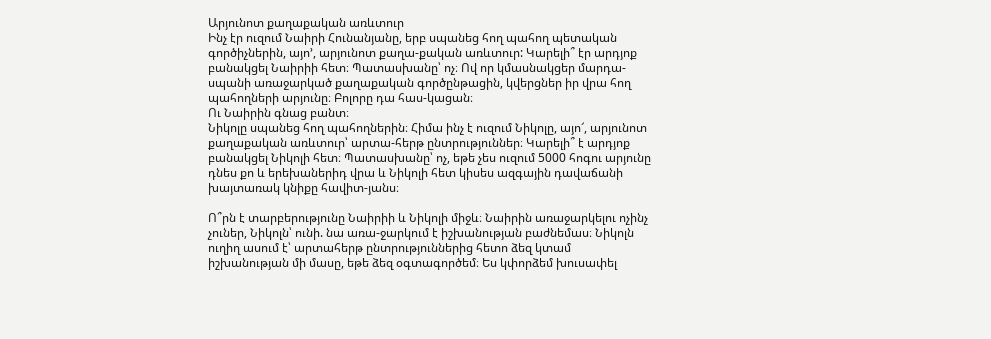Արյունոտ քաղաքական առևտուր
Ինչ էր ուզում Նաիրի Հունանյանը, երբ սպանեց հող պահող պետական գործիչներին, այո’, արյունոտ քաղա-քական առևտուր: Կարելի՞ էր արդյոք բանակցել Նաիրիի հետ։ Պատասխանը՝ ոչ։ Ով որ կմասնակցեր մարդա-սպանի առաջարկած քաղաքական գործընթացին, կվերցներ իր վրա հող պահողների արյունը։ Բոլորը դա հաս-կացան։
Ու Նաիրին գնաց բանտ։
Նիկոլը սպանեց հող պահողներին։ Հիմա ինչ է ուզում Նիկոլը, այո՜, արյունոտ քաղաքական առևտուր՝ արտա-հերթ ընտրություններ։ Կարելի՞ է արդյոք բանակցել Նիկոլի հետ։ Պատասխանը՝ ոչ, եթե չես ուզում 5000 հոգու արյունը դնես քո և երեխաներիդ վրա և Նիկոլի հետ կիսես ազգային դավաճանի խայտառակ կնիքը հավիտ-յանս։

Ո՞րն է տարբերությունը Նաիրիի և Նիկոլի միջև։ Նաիրին առաջարկելու ոչինչ չուներ, Նիկոլն՝ ունի. նա առա-ջարկում է իշխանության բաժնեմաս։ Նիկոլն ուղիղ ասում է՝ արտահերթ ընտրություններից հետո ձեզ կտամ իշխանության մի մասը, եթե ձեզ օգտագործեմ։ Ես կփորձեմ խուսափել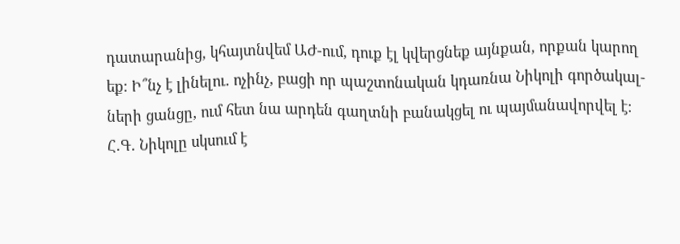դատարանից, կհայտնվեմ ԱԺ-ում, դուք էլ կվերցնեք այնքան, որքան կարող եք։ Ի՞նչ է լինելու. ոչինչ, բացի որ պաշտոնական կդառնա Նիկոլի գործակալ-ների ցանցը, ում հետ նա արդեն գաղտնի բանակցել ու պայմանավորվել է։
Հ.Գ. Նիկոլը սկսում է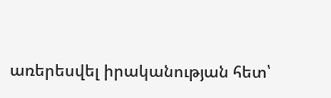առերեսվել իրականության հետ՝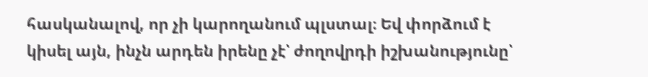հասկանալով, որ չի կարողանում պլստալ։ Եվ փորձում է կիսել այն, ինչն արդեն իրենը չէ՝ ժողովրդի իշխանությունը՝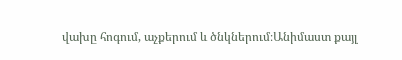վախը հոգում, աչքերում և ծնկներում։Անիմաստ քայլ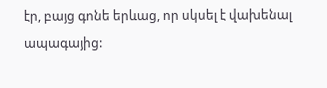էր, բայց գոնե երևաց, որ սկսել է վախենալ ապագայից: